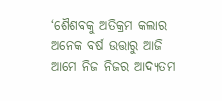‘ଶୈଶବକୁ ଅତିକ୍ରମ କଲାର ଅନେକ ବର୍ଷ ଉତ୍ତାରୁ ଆଜି ଆମେ ନିଜ ନିଜର ଆଦ୍ୟତମ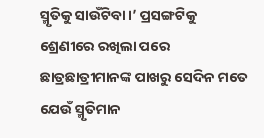ସ୍ମୃତିକୁ ସାଉଁଟିବା।’ ପ୍ରସଙ୍ଗଟିକୁ ଶ୍ରେଣୀରେ ରଖିଲା ପରେ ଛାତ୍ରଛାତ୍ରୀମାନଙ୍କ ପାଖରୁ ସେଦିନ ମତେ ଯେଉଁ ସ୍ମୃତିମାନ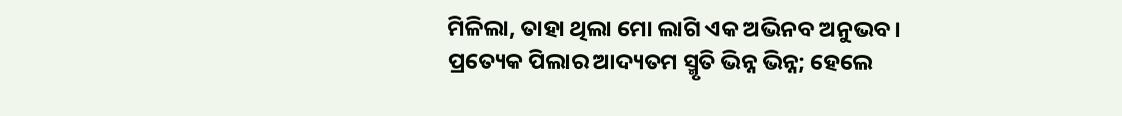ମିଳିଲା, ତାହା ଥିଲା ମୋ ଲାଗି ଏକ ଅଭିନବ ଅନୁଭବ। ପ୍ରତ୍ୟେକ ପିଲାର ଆଦ୍ୟତମ ସ୍ମୃତି ଭିନ୍ନ ଭିନ୍ନ; ହେଲେ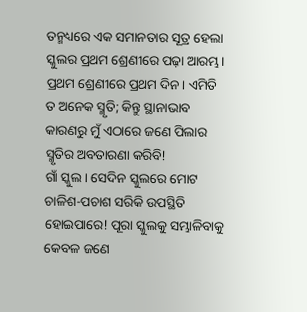ତନ୍ମଧ୍ୟରେ ଏକ ସମାନତାର ସୂତ୍ର ହେଲା ସ୍କୁଲର ପ୍ରଥମ ଶ୍ରେଣୀରେ ପଢ଼ା ଆରମ୍ଭ। ପ୍ରଥମ ଶ୍ରେଣୀରେ ପ୍ରଥମ ଦିନ। ଏମିତି ତ ଅନେକ ସ୍ମୃତି; କିନ୍ତୁ ସ୍ଥାନାଭାବ କାରଣରୁ ମୁଁ ଏଠାରେ ଜଣେ ପିଲାର ସ୍ମୃତିର ଅବତାରଣା କରିବି!
ଗାଁ ସ୍କୁଲ। ସେଦିନ ସ୍କୁଲରେ ମୋଟ ଚାଳିଶ-ପଚାଶ ସରିକି ଉପସ୍ଥିତି ହୋଇପାରେ! ପୂରା ସ୍କୁଲକୁ ସମ୍ଭାଳିବାକୁ କେବଳ ଜଣେ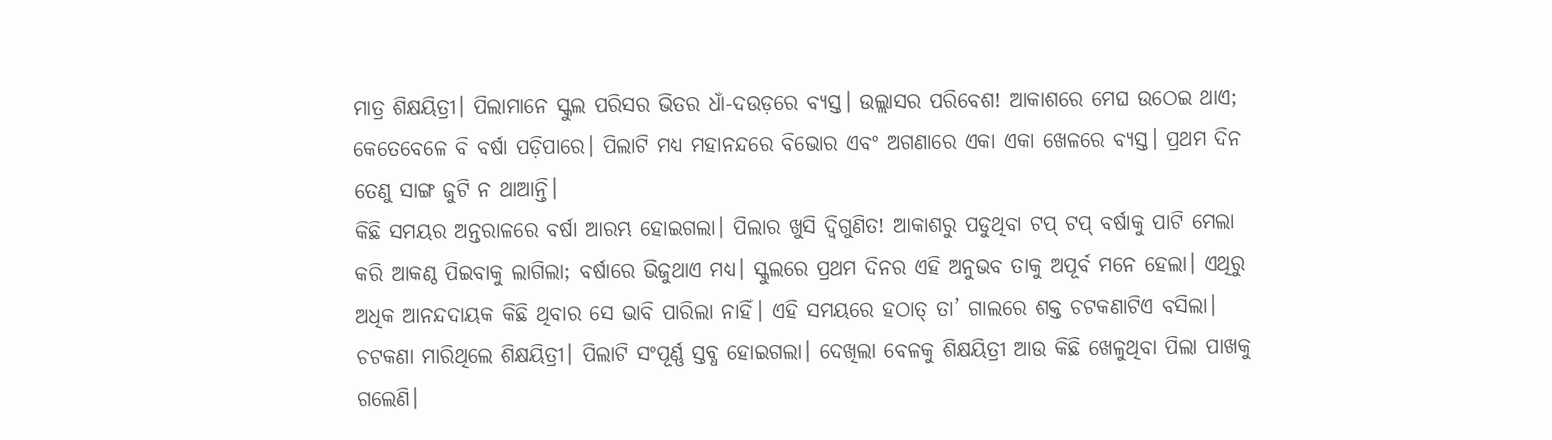ମାତ୍ର ଶିକ୍ଷୟିତ୍ରୀ। ପିଲାମାନେ ସ୍କୁଲ ପରିସର ଭିତର ଧାଁ-ଦଉଡ଼ରେ ବ୍ୟସ୍ତ। ଉଲ୍ଲାସର ପରିବେଶ! ଆକାଶରେ ମେଘ ଉଠେଇ ଥାଏ; କେତେବେଳେ ବି ବର୍ଷା ପଡ଼ିପାରେ। ପିଲାଟି ମଧ୍ୟ ମହାନନ୍ଦରେ ବିଭୋର ଏବଂ ଅଗଣାରେ ଏକା ଏକା ଖେଳରେ ବ୍ୟସ୍ତ। ପ୍ରଥମ ଦିନ ତେଣୁ ସାଙ୍ଗ ଜୁଟି ନ ଥାଆନ୍ତି।
କିଛି ସମୟର ଅନ୍ତରାଳରେ ବର୍ଷା ଆରମ୍ଭ ହୋଇଗଲା। ପିଲାର ଖୁସି ଦ୍ବିଗୁଣିତ! ଆକାଶରୁ ପଡୁଥିବା ଟପ୍ ଟପ୍ ବର୍ଷାକୁ ପାଟି ମେଲା କରି ଆକଣ୍ଠ ପିଇବାକୁ ଲାଗିଲା; ବର୍ଷାରେ ଭିଜୁଥାଏ ମଧ୍ୟ। ସ୍କୁଲରେ ପ୍ରଥମ ଦିନର ଏହି ଅନୁଭବ ତାକୁ ଅପୂର୍ବ ମନେ ହେଲା। ଏଥିରୁ ଅଧିକ ଆନନ୍ଦଦାୟକ କିଛି ଥିବାର ସେ ଭାବି ପାରିଲା ନାହିଁ। ଏହି ସମୟରେ ହଠାତ୍ ତା’ ଗାଲରେ ଶକ୍ତ ଚଟକଣାଟିଏ ବସିଲା। ଚଟକଣା ମାରିଥିଲେ ଶିକ୍ଷୟିତ୍ରୀ। ପିଲାଟି ସଂପୂର୍ଣ୍ଣ ସ୍ତବ୍ଧ ହୋଇଗଲା। ଦେଖିଲା ବେଳକୁ ଶିକ୍ଷୟିତ୍ରୀ ଆଉ କିଛି ଖେଳୁଥିବା ପିଲା ପାଖକୁ ଗଲେଣି।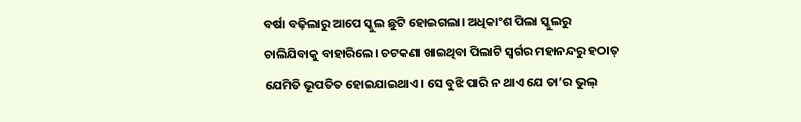ବର୍ଷା ବଢ଼ିଲାରୁ ଆପେ ସ୍କୁଲ ଛୁଟି ହୋଇଗଲା। ଅଧିକାଂଶ ପିଲା ସ୍କୁଲରୁ ଚାଲିଯିବାକୁ ବାହାରିଲେ। ଚଟକଣା ଖାଇଥିବା ପିଲାଟି ସ୍ବର୍ଗର ମହାନନ୍ଦରୁ ହଠାତ୍ ଯେମିତି ଭୂପତିତ ହୋଇଯାଇଥାଏ। ସେ ବୁଝି ପାରି ନ ଥାଏ ଯେ ତା’ର ଭୁଲ୍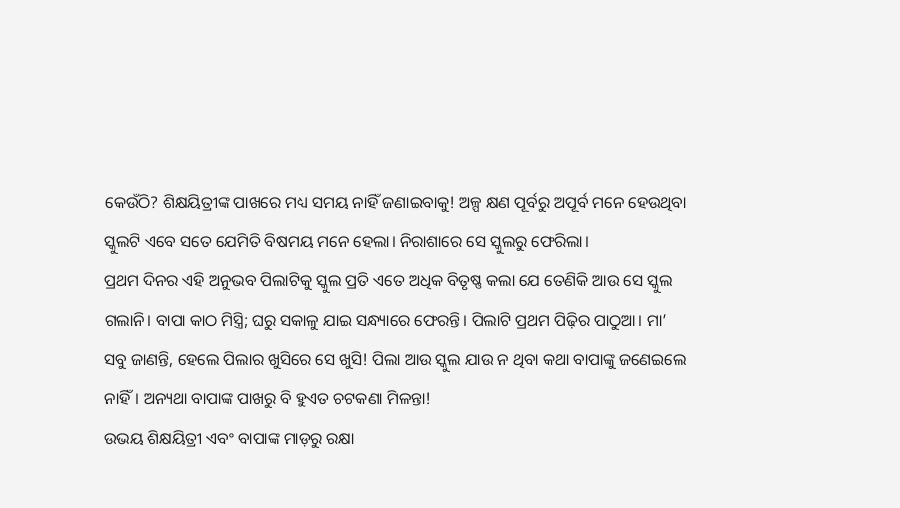କେଉଁଠି? ଶିକ୍ଷୟିତ୍ରୀଙ୍କ ପାଖରେ ମଧ୍ୟ ସମୟ ନାହିଁ ଜଣାଇବାକୁ! ଅଳ୍ପ କ୍ଷଣ ପୂର୍ବରୁ ଅପୂର୍ବ ମନେ ହେଉଥିବା ସ୍କୁଲଟି ଏବେ ସତେ ଯେମିତି ବିଷମୟ ମନେ ହେଲା। ନିରାଶାରେ ସେ ସ୍କୁଲରୁ ଫେରିଲା।
ପ୍ରଥମ ଦିନର ଏହି ଅନୁଭବ ପିଲାଟିକୁ ସ୍କୁଲ ପ୍ରତି ଏତେ ଅଧିକ ବିତୃଷ୍ଣ କଲା ଯେ ତେଣିକି ଆଉ ସେ ସ୍କୁଲ ଗଲାନି। ବାପା କାଠ ମିସ୍ତ୍ରି; ଘରୁ ସକାଳୁ ଯାଇ ସନ୍ଧ୍ୟାରେ ଫେରନ୍ତି। ପିଲାଟି ପ୍ରଥମ ପିଢ଼ିର ପାଠୁଆ। ମା’ ସବୁ ଜାଣନ୍ତି, ହେଲେ ପିଲାର ଖୁସିରେ ସେ ଖୁସି! ପିଲା ଆଉ ସ୍କୁଲ ଯାଉ ନ ଥିବା କଥା ବାପାଙ୍କୁ ଜଣେଇଲେ ନାହିଁ। ଅନ୍ୟଥା ବାପାଙ୍କ ପାଖରୁ ବି ହୁଏତ ଚଟକଣା ମିଳନ୍ତା!
ଉଭୟ ଶିକ୍ଷୟିତ୍ରୀ ଏବଂ ବାପାଙ୍କ ମାଡ଼ରୁ ରକ୍ଷା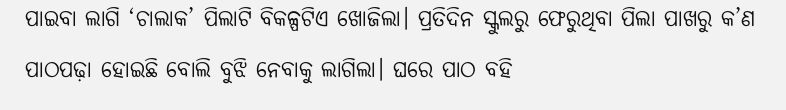ପାଇବା ଲାଗି ‘ଚାଲାକ’ ପିଲାଟି ବିକଳ୍ପଟିଏ ଖୋଜିଲା। ପ୍ରତିଦିନ ସ୍କୁଲରୁ ଫେରୁଥିବା ପିଲା ପାଖରୁ କ’ଣ ପାଠପଢ଼ା ହୋଇଛି ବୋଲି ବୁଝି ନେବାକୁ ଲାଗିଲା। ଘରେ ପାଠ ବହି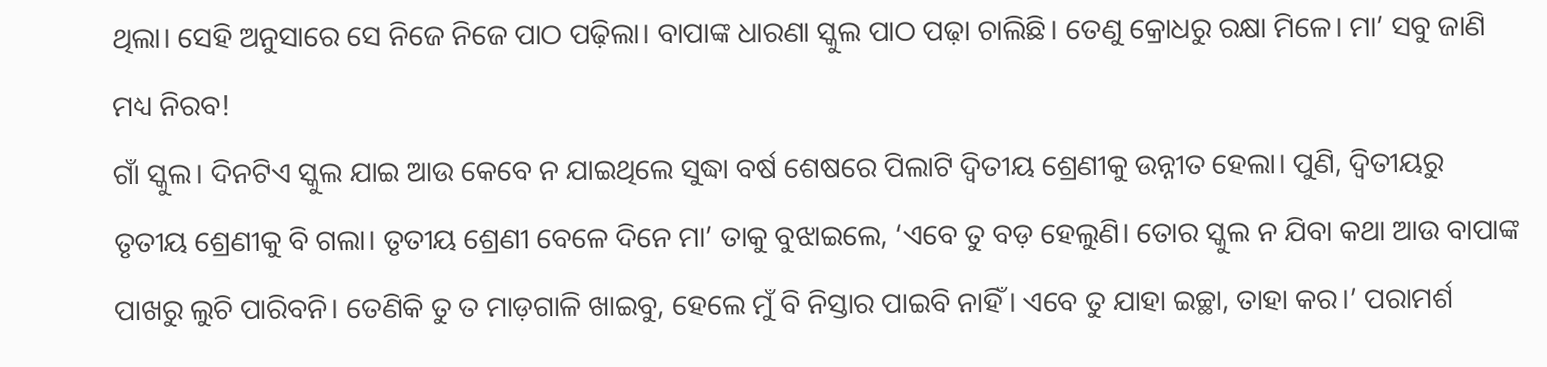ଥିଲା। ସେହି ଅନୁସାରେ ସେ ନିଜେ ନିଜେ ପାଠ ପଢ଼ିଲା। ବାପାଙ୍କ ଧାରଣା ସ୍କୁଲ ପାଠ ପଢ଼ା ଚାଲିଛି। ତେଣୁ କ୍ରୋଧରୁ ରକ୍ଷା ମିଳେ। ମା’ ସବୁ ଜାଣି ମଧ୍ୟ ନିରବ!
ଗାଁ ସ୍କୁଲ। ଦିନଟିଏ ସ୍କୁଲ ଯାଇ ଆଉ କେବେ ନ ଯାଇଥିଲେ ସୁଦ୍ଧା ବର୍ଷ ଶେଷରେ ପିଲାଟି ଦ୍ବିତୀୟ ଶ୍ରେଣୀକୁ ଉନ୍ନୀତ ହେଲା। ପୁଣି, ଦ୍ବିତୀୟରୁ ତୃତୀୟ ଶ୍ରେଣୀକୁ ବି ଗଲା। ତୃତୀୟ ଶ୍ରେଣୀ ବେଳେ ଦିନେ ମା’ ତାକୁ ବୁଝାଇଲେ, ‘ଏବେ ତୁ ବଡ଼ ହେଲୁଣି। ତୋର ସ୍କୁଲ ନ ଯିବା କଥା ଆଉ ବାପାଙ୍କ ପାଖରୁ ଲୁଚି ପାରିବନି। ତେଣିକି ତୁ ତ ମାଡ଼ଗାଳି ଖାଇବୁ, ହେଲେ ମୁଁ ବି ନିସ୍ତାର ପାଇବି ନାହିଁ। ଏବେ ତୁ ଯାହା ଇଚ୍ଛା, ତାହା କର।’ ପରାମର୍ଶ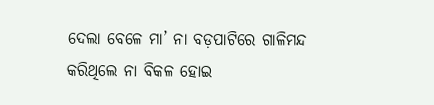ଦେଲା ବେଳେ ମା’ ନା ବଡ଼ପାଟିରେ ଗାଳିମନ୍ଦ କରିଥିଲେ ନା ବିକଳ ହୋଇ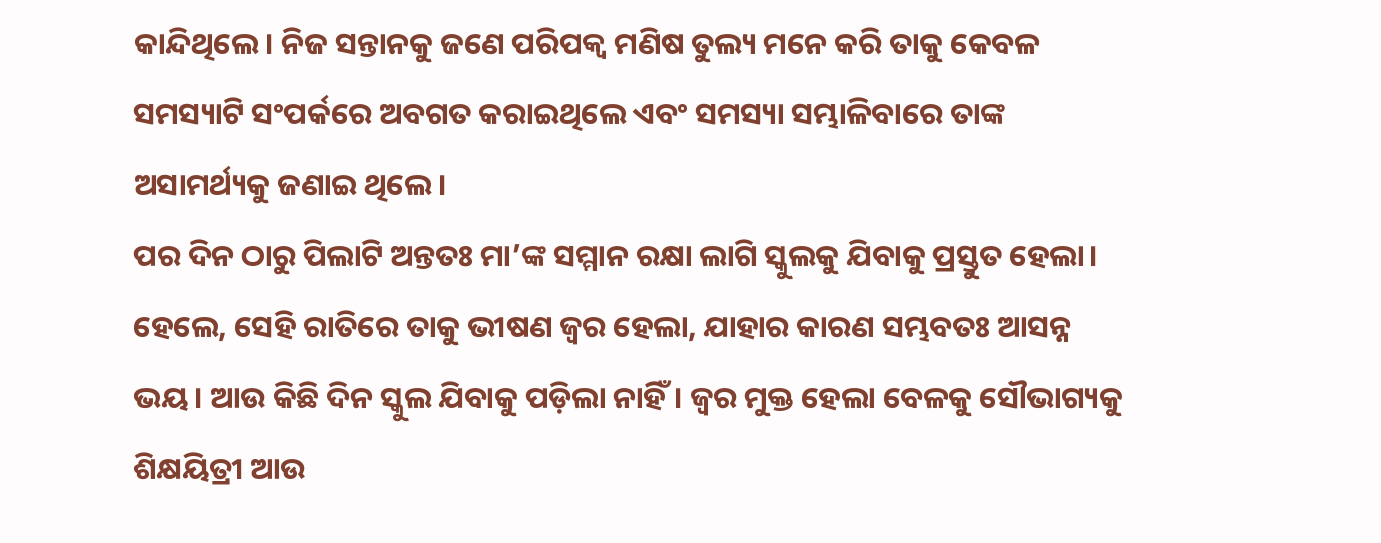କାନ୍ଦିଥିଲେ। ନିଜ ସନ୍ତାନକୁ ଜଣେ ପରିପକ୍ବ ମଣିଷ ତୁଲ୍ୟ ମନେ କରି ତାକୁ କେବଳ ସମସ୍ୟାଟି ସଂପର୍କରେ ଅବଗତ କରାଇଥିଲେ ଏବଂ ସମସ୍ୟା ସମ୍ଭାଳିବାରେ ତାଙ୍କ ଅସାମର୍ଥ୍ୟକୁ ଜଣାଇ ଥିଲେ।
ପର ଦିନ ଠାରୁ ପିଲାଟି ଅନ୍ତତଃ ମା’ଙ୍କ ସମ୍ମାନ ରକ୍ଷା ଲାଗି ସ୍କୁଲକୁ ଯିବାକୁ ପ୍ରସ୍ତୁତ ହେଲା। ହେଲେ, ସେହି ରାତିରେ ତାକୁ ଭୀଷଣ ଜ୍ବର ହେଲା, ଯାହାର କାରଣ ସମ୍ଭବତଃ ଆସନ୍ନ ଭୟ। ଆଉ କିଛି ଦିନ ସ୍କୁଲ ଯିବାକୁ ପଡ଼ିଲା ନାହିଁ। ଜ୍ବର ମୁକ୍ତ ହେଲା ବେଳକୁ ସୌଭାଗ୍ୟକୁ ଶିକ୍ଷୟିତ୍ରୀ ଆଉ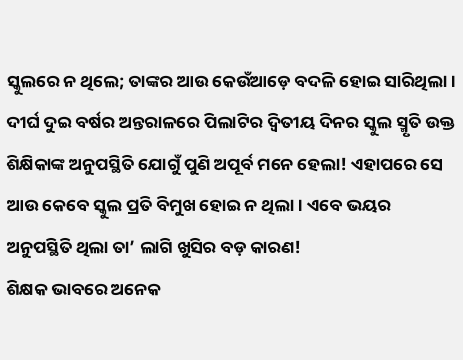ସ୍କୁଲରେ ନ ଥିଲେ; ତାଙ୍କର ଆଉ କେଉଁଆଡ଼େ ବଦଳି ହୋଇ ସାରିଥିଲା। ଦୀର୍ଘ ଦୁଇ ବର୍ଷର ଅନ୍ତରାଳରେ ପିଲାଟିର ଦ୍ବିତୀୟ ଦିନର ସ୍କୁଲ ସ୍ମୃତି ଉକ୍ତ ଶିକ୍ଷିକାଙ୍କ ଅନୁପସ୍ଥିତି ଯୋଗୁଁ ପୁଣି ଅପୂର୍ବ ମନେ ହେଲା! ଏହାପରେ ସେ ଆଉ କେବେ ସ୍କୁଲ ପ୍ରତି ବିମୁଖ ହୋଇ ନ ଥିଲା। ଏବେ ଭୟର ଅନୁପସ୍ଥିତି ଥିଲା ତା’ ଲାଗି ଖୁସିର ବଡ଼ କାରଣ!
ଶିକ୍ଷକ ଭାବରେ ଅନେକ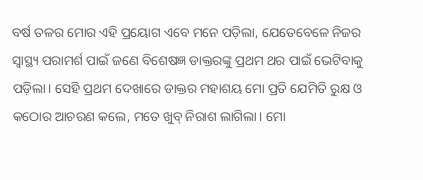ବର୍ଷ ତଳର ମୋର ଏହି ପ୍ରୟୋଗ ଏବେ ମନେ ପଡ଼ିଲା, ଯେତେବେଳେ ନିଜର ସ୍ବାସ୍ଥ୍ୟ ପରାମର୍ଶ ପାଇଁ ଜଣେ ବିଶେଷଜ୍ଞ ଡାକ୍ତରଙ୍କୁ ପ୍ରଥମ ଥର ପାଇଁ ଭେଟିବାକୁ ପଡ଼ିଲା। ସେହି ପ୍ରଥମ ଦେଖାରେ ଡାକ୍ତର ମହାଶୟ ମୋ ପ୍ରତି ଯେମିତି ରୁକ୍ଷ ଓ କଠୋର ଆଚରଣ କଲେ, ମତେ ଖୁବ୍ ନିରାଶ ଲାଗିଲା। ମୋ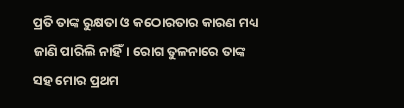ପ୍ରତି ତାଙ୍କ ରୁକ୍ଷତା ଓ କଠୋରତାର କାରଣ ମଧ୍ୟ ଜାଣି ପାରିଲି ନାହିଁ। ରୋଗ ତୁଳନାରେ ତାଙ୍କ ସହ ମୋର ପ୍ରଥମ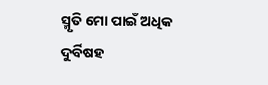ସ୍ମୃତି ମୋ ପାଇଁ ଅଧିକ ଦୁର୍ବିଷହ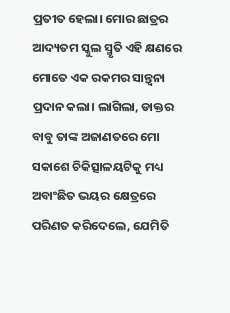ପ୍ରତୀତ ହେଲା। ମୋର ଛାତ୍ରର ଆଦ୍ୟତମ ସ୍କୁଲ ସ୍ମୃତି ଏହି କ୍ଷଣରେ ମୋତେ ଏକ ରକମର ସାନ୍ତ୍ବନା ପ୍ରଦାନ କଲା। ଲାଗିଲା, ଡାକ୍ତର ବାବୁ ତାଙ୍କ ଅଜାଣତରେ ମୋ ସକାଶେ ଚିକିତ୍ସାଳୟଟିକୁ ମଧ୍ୟ ଅବାଂଛିତ ଭୟର କ୍ଷେତ୍ରରେ ପରିଣତ କରିଦେଲେ, ଯେମିତି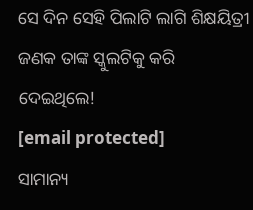ସେ ଦିନ ସେହି ପିଲାଟି ଲାଗି ଶିକ୍ଷୟିତ୍ରୀ ଜଣକ ତାଙ୍କ ସ୍କୁଲଟିକୁ କରି ଦେଇଥିଲେ!
[email protected]
ସାମାନ୍ୟ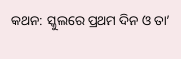କଥନ: ସ୍କୁଲରେ ପ୍ରଥମ ଦିନ ଓ ତା’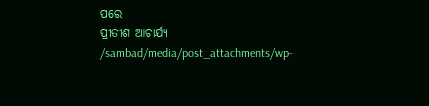ପରେ
ପ୍ରୀତୀଶ ଆଚାର୍ଯ୍ୟ
/sambad/media/post_attachments/wp-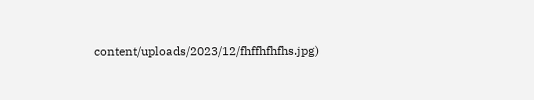content/uploads/2023/12/fhffhfhfhs.jpg)